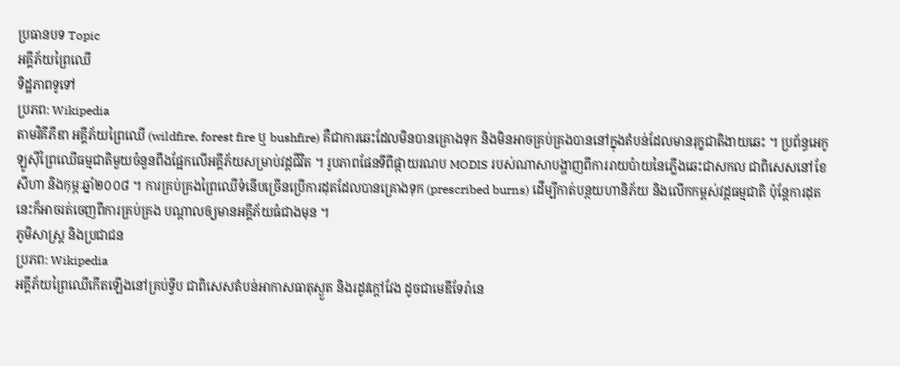ប្រធានបទ Topic
អគ្គីភ័យព្រៃឈើ
ទិដ្ឋភាពទូទៅ
ប្រភព: Wikipedia
តាមវិគីភីឌា អគ្គីភ័យព្រៃឈើ (wildfire, forest fire ឬ bushfire) គឺជាការឆេះដែលមិនបានគ្រោងទុក និងមិនអាចគ្រប់គ្រងបាននៅក្នុងតំបន់ដែលមានរុក្ខជាតិងាយឆេះ ។ ប្រព័ន្ធអេកូឡូស៊ីព្រៃឈើធម្មជាតិមួយចំនួនពឹងផ្អែកលើអគ្គីភ័យសម្រាប់វដ្តជីវិត ។ រូបភាពផែនទីពីផ្កាយរណប MODIS របស់ណាសាបង្ហាញពីការរាយប៉ាយនៃភ្លើងឆេះជាសកល ជាពិសេសនៅខែសីហា និងកុម្ភៈឆ្នាំ២០០៨ ។ ការគ្រប់គ្រងព្រៃឈើទំនើបច្រើនប្រើការដុតដែលបានគ្រោងទុក (prescribed burns) ដើម្បីកាត់បន្ថយហានិភ័យ និងលើកកម្ពស់វដ្តធម្មជាតិ ប៉ុន្តែការដុតនេះក៏អាចរត់ចេញពីការគ្រប់គ្រង បណ្តាលឲ្យមានអគ្គីភ័យធំជាងមុន ។
ភូមិសាស្ត្រ និងប្រជាជន
ប្រភព: Wikipedia
អគ្គីភ័យព្រៃឈើកើតឡើងនៅគ្រប់ទ្វីប ជាពិសេសតំបន់អាកាសធាតុស្ងួត និងរដូវក្តៅវែង ដូចជាមេឌីទែរ៉ានេ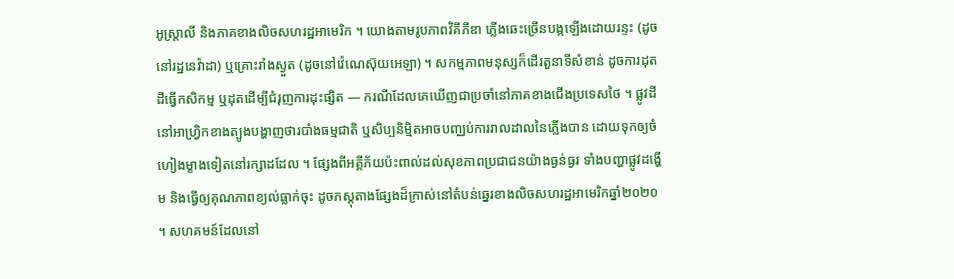អូស្ត្រាលី និងភាគខាងលិចសហរដ្ឋអាមេរិក ។ យោងតាមរូបភាពវិគីភីឌា ភ្លើងឆេះច្រើនបង្កឡើងដោយរន្ទះ (ដូចនៅរដ្ឋនេវ៉ាដា) ឬគ្រោះរាំងស្ងួត (ដូចនៅវ៉េណេស៊ុយអេឡា) ។ សកម្មភាពមនុស្សក៏ដើរតួនាទីសំខាន់ ដូចការដុតដីធ្វើកសិកម្ម ឬដុតដើម្បីជំរុញការដុះផ្សិត — ករណីដែលគេឃើញជាប្រចាំនៅភាគខាងជើងប្រទេសថៃ ។ ផ្លូវដីនៅអាហ្វ្រិកខាងត្បូងបង្ហាញថារបាំងធម្មជាតិ ឬសិប្បនិម្មិតអាចបញ្ឈប់ការរាលដាលនៃភ្លើងបាន ដោយទុកឲ្យចំហៀងម្ខាងទៀតនៅរក្សាដដែល ។ ផ្សែងពីអគ្គីភ័យប៉ះពាល់ដល់សុខភាពប្រជាជនយ៉ាងធ្ងន់ធ្ងរ ទាំងបញ្ហាផ្លូវដង្ហើម និងធ្វើឲ្យគុណភាពខ្យល់ធ្លាក់ចុះ ដូចភស្តុតាងផ្សែងដ៏ក្រាស់នៅតំបន់ឆ្នេរខាងលិចសហរដ្ឋអាមេរិកឆ្នាំ២០២០ ។ សហគមន៍ដែលនៅ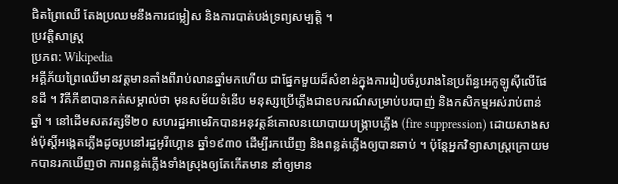ជិតព្រៃឈើ តែងប្រឈមនឹងការជម្លៀស និងការបាត់បង់ទ្រព្យសម្បត្តិ ។
ប្រវត្តិសាស្ត្រ
ប្រភព: Wikipedia
អគ្គីភ័យព្រៃឈើមានវត្តមានតាំងពីរាប់លានឆ្នាំមកហើយ ជាផ្នែកមួយដ៏សំខាន់ក្នុងការរៀបចំរូបរាងនៃប្រព័ន្ធអេកូឡូស៊ីលើផែនដី ។ វិគីភីឌាបានកត់សម្គាល់ថា មុនសម័យទំនើប មនុស្សប្រើភ្លើងជាឧបករណ៍សម្រាប់បរបាញ់ និងកសិកម្មអស់រាប់ពាន់ឆ្នាំ ។ នៅដើមសតវត្សទី២០ សហរដ្ឋអាមេរិកបានអនុវត្តន៍គោលនយោបាយបង្ក្រាបភ្លើង (fire suppression) ដោយសាងសង់ប៉ុស្តិ៍អង្កេតភ្លើងដូចរូបនៅរដ្ឋអូរីហ្គោន ឆ្នាំ១៩៣០ ដើម្បីរកឃើញ និងពន្លត់ភ្លើងឲ្យបានឆាប់ ។ ប៉ុន្តែអ្នកវិទ្យាសាស្ត្រក្រោយមកបានរកឃើញថា ការពន្លត់ភ្លើងទាំងស្រុងឲ្យតែកើតមាន នាំឲ្យមាន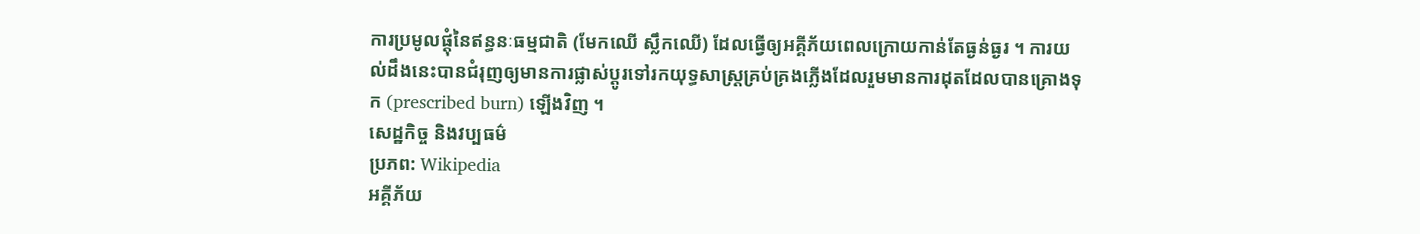ការប្រមូលផ្តុំនៃឥន្ធនៈធម្មជាតិ (មែកឈើ ស្លឹកឈើ) ដែលធ្វើឲ្យអគ្គីភ័យពេលក្រោយកាន់តែធ្ងន់ធ្ងរ ។ ការយល់ដឹងនេះបានជំរុញឲ្យមានការផ្លាស់ប្ដូរទៅរកយុទ្ធសាស្ត្រគ្រប់គ្រងភ្លើងដែលរួមមានការដុតដែលបានគ្រោងទុក (prescribed burn) ឡើងវិញ ។
សេដ្ឋកិច្ច និងវប្បធម៌
ប្រភព: Wikipedia
អគ្គីភ័យ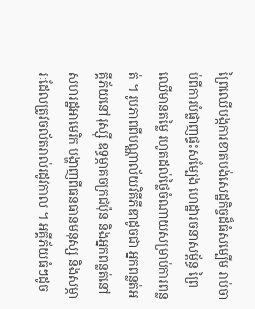ព្រៃឈើបង្កការខាតបង់សេដ្ឋកិច្ចដ៏ធំសម្បើម រាប់ចាប់ពីការបំផ្លាញផ្ទះសម្បែង ហេដ្ឋារចនាសម្ព័ន្ធ ព្រៃឈើមានតម្លៃ រហូតដល់ថ្លៃចំណាយសម្រាប់ការពន្លត់ ។ រូបភាពពីបណ្ណាល័យវិគីភីឌាដូចជា អ្នកពន្លត់អគ្គីភ័យនៅរុស្ស៊ី ឧទ្ធម្ភាគចក្រជប៉ុន និងអ្នកពន្លត់នៅសហរដ្ឋអាមេរិក បង្ហាញពីធនធានមនុស្ស និងសម្ភារៈដែលត្រូវចល័តរាល់រដូវកាល ។ អគ្គីភ័យធំៗដូច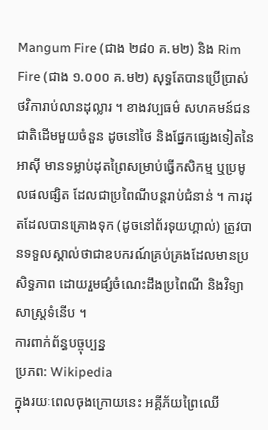Mangum Fire (ជាង ២៨០ គ.ម២) និង Rim Fire (ជាង ១.០០០ គ.ម២) សុទ្ធតែបានប្រើប្រាស់ថវិការាប់លានដុល្លារ ។ ខាងវប្បធម៌ សហគមន៍ជនជាតិដើមមួយចំនួន ដូចនៅថៃ និងផ្នែកផ្សេងទៀតនៃអាស៊ី មានទម្លាប់ដុតព្រៃសម្រាប់ធ្វើកសិកម្ម ឬប្រមូលផលផ្សិត ដែលជាប្រពៃណីបន្តរាប់ជំនាន់ ។ ការដុតដែលបានគ្រោងទុក (ដូចនៅព័រទុយហ្គាល់) ត្រូវបានទទួលស្គាល់ថាជាឧបករណ៍គ្រប់គ្រងដែលមានប្រសិទ្ធភាព ដោយរួមផ្សំចំណេះដឹងប្រពៃណី និងវិទ្យាសាស្ត្រទំនើប ។
ការពាក់ព័ន្ធបច្ចុប្បន្ន
ប្រភព: Wikipedia
ក្នុងរយៈពេលចុងក្រោយនេះ អគ្គីភ័យព្រៃឈើ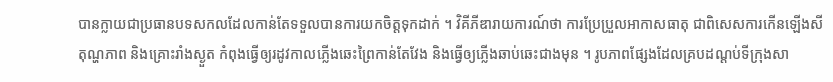បានក្លាយជាប្រធានបទសកលដែលកាន់តែទទួលបានការយកចិត្តទុកដាក់ ។ វិគីភីឌារាយការណ៍ថា ការប្រែប្រួលអាកាសធាតុ ជាពិសេសការកើនឡើងសីតុណ្ហភាព និងគ្រោះរាំងស្ងួត កំពុងធ្វើឲ្យរដូវកាលភ្លើងឆេះព្រៃកាន់តែវែង និងធ្វើឲ្យភ្លើងឆាប់ឆេះជាងមុន ។ រូបភាពផ្សែងដែលគ្របដណ្តប់ទីក្រុងសា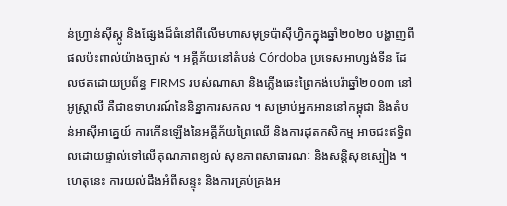ន់ហ្វ្រាន់ស៊ីស្កូ និងផ្សែងដ៏ធំនៅពីលើមហាសមុទ្រប៉ាស៊ីហ្វិកក្នុងឆ្នាំ២០២០ បង្ហាញពីផលប៉ះពាល់យ៉ាងច្បាស់ ។ អគ្គីភ័យនៅតំបន់ Córdoba ប្រទេសអាហ្សង់ទីន ដែលថតដោយប្រព័ន្ធ FIRMS របស់ណាសា និងភ្លើងឆេះព្រៃកង់បេរ៉ាឆ្នាំ២០០៣ នៅអូស្ត្រាលី គឺជាឧទាហរណ៍នៃនិន្នាការសកល ។ សម្រាប់អ្នកអាននៅកម្ពុជា និងតំបន់អាស៊ីអាគ្នេយ៍ ការកើនឡើងនៃអគ្គីភ័យព្រៃឈើ និងការដុតកសិកម្ម អាចជះឥទ្ធិពលដោយផ្ទាល់ទៅលើគុណភាពខ្យល់ សុខភាពសាធារណៈ និងសន្តិសុខស្បៀង ។ ហេតុនេះ ការយល់ដឹងអំពីសន្ទុះ និងការគ្រប់គ្រងអ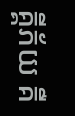គ្គីភ័យ គឺ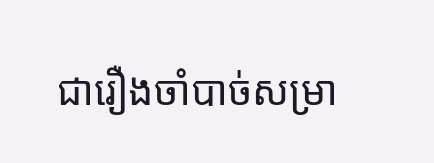ជារឿងចាំបាច់សម្រា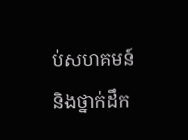ប់សហគមន៍ និងថ្នាក់ដឹក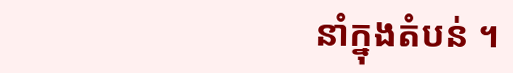នាំក្នុងតំបន់ ។